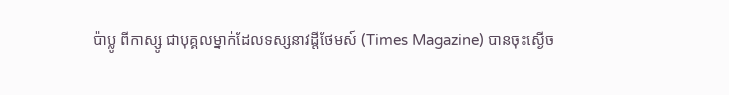ប៉ាប្លូ ពីកាស្សូ ជាបុគ្គលម្នាក់ដែលទស្សនាវដ្តីថែមស៍ (Times Magazine) បានចុះស្ងើច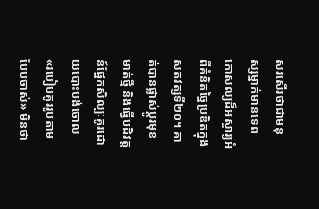សរសើរថាជាមនុស្សម្នាក់មានទេពកោសល្យដ៏អស្ចារ្យអំពីគំនិតច្នៃប្រឌិតក្នុងសតវត្សទី២០។ គាត់បានផ្លាស់ប្តូរមុខមាត់ថ្មី និងធ្វើបដិវត្តន៍ផ្នែកសិល្បៈគូរដោយបោះបង់ចោល «របៀបគូររូបតាមបែបចាស់» មិនថា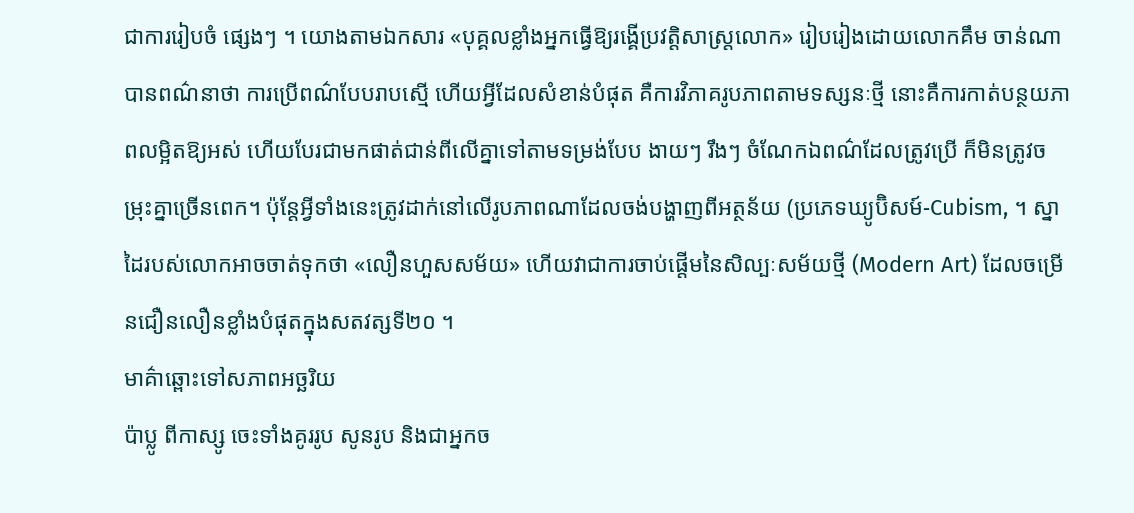ជាការរៀបចំ ផ្សេងៗ ។ យោងតាមឯកសារ «បុគ្គលខ្លាំងអ្នកធ្វើឱ្យរង្គើប្រវត្តិសាស្ត្រលោក» រៀបរៀងដោយលោកគឹម ចាន់ណា បានពណ៌នាថា ការប្រើពណ៌បែបរាបស្មើ ហើយអ្វីដែលសំខាន់បំផុត គឺការវិភាគរូបភាពតាមទស្សនៈថ្មី នោះគឺការកាត់បន្ថយភាពលម្អិតឱ្យអស់ ហើយបែរជាមកផាត់ជាន់ពីលើគ្នាទៅតាមទម្រង់បែប ងាយៗ រឹងៗ ចំណែកឯពណ៌ដែលត្រូវប្រើ ក៏មិនត្រូវចម្រុះគ្នាច្រើនពេក។ ប៉ុន្តែអ្វីទាំងនេះត្រូវដាក់នៅលើរូបភាពណាដែលចង់បង្ហាញពីអត្ថន័យ (ប្រភេទឃ្យូប៊ិសម៍-Cubism, ។ ស្នាដៃរបស់លោកអាចចាត់ទុកថា «លឿនហួសសម័យ» ហើយវាជាការចាប់ផ្តើមនៃសិល្បៈសម័យថ្មី (Modern Art) ដែលចម្រើនជឿនលឿនខ្លាំងបំផុតក្នុងសតវត្សទី២០ ។
មាគ៌ាឆ្ពោះទៅសភាពអច្ឆរិយ
ប៉ាប្លូ ពីកាស្សូ ចេះទាំងគូររូប សូនរូប និងជាអ្នកច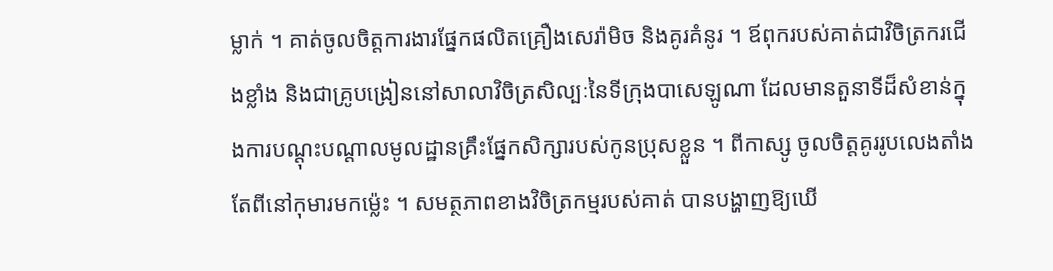ម្លាក់ ។ គាត់ចូលចិត្តការងារផ្នែកផលិតគ្រឿងសេរ៉ាមិច និងគូរគំនូរ ។ ឪពុករបស់គាត់ជាវិចិត្រករជើងខ្លាំង និងជាគ្រូបង្រៀននៅសាលាវិចិត្រសិល្បៈនៃទីក្រុងបាសេឡូណា ដែលមានតួនាទីដ៏សំខាន់ក្នុងការបណ្តុះបណ្តាលមូលដ្ឋានគ្រឹះផ្នែកសិក្សារបស់កូនប្រុសខ្លួន ។ ពីកាស្សូ ចូលចិត្តគូររូបលេងតាំងតែពីនៅកុមារមកម្ល៉េះ ។ សមត្ថភាពខាងវិចិត្រកម្មរបស់គាត់ បានបង្ហាញឱ្យឃើ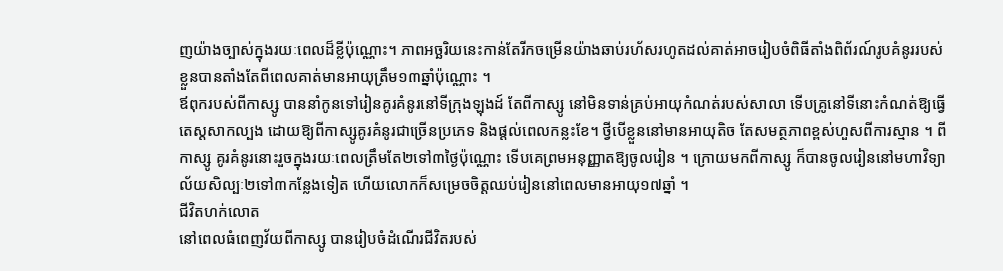ញយ៉ាងច្បាស់ក្នុងរយៈពេលដ៏ខ្លីប៉ុណ្ណោះ។ ភាពអច្ឆរិយនេះកាន់តែរីកចម្រើនយ៉ាងឆាប់រហ័សរហូតដល់គាត់អាចរៀបចំពិធីតាំងពិព័រណ៍រូបគំនូររបស់ខ្លួនបានតាំងតែពីពេលគាត់មានអាយុត្រឹម១៣ឆ្នាំប៉ុណ្ណោះ ។
ឪពុករបស់ពីកាស្សូ បាននាំកូនទៅរៀនគូរគំនូរនៅទីក្រុងឡុងដ៍ តែពីកាស្សូ នៅមិនទាន់គ្រប់អាយុកំណត់របស់សាលា ទើបគ្រូនៅទីនោះកំណត់ឱ្យធ្វើតេស្តសាកល្បង ដោយឱ្យពីកាស្សូគូរគំនូរជាច្រើនប្រភេទ និងផ្តល់ពេលកន្លះខែ។ ថ្វីបើខ្លួននៅមានអាយុតិច តែសមត្ថភាពខ្ពស់ហួសពីការស្មាន ។ ពីកាស្សូ គូរគំនូរនោះរួចក្នុងរយៈពេលត្រឹមតែ២ទៅ៣ថ្ងៃប៉ុណ្ណោះ ទើបគេព្រមអនុញ្ញាតឱ្យចូលរៀន ។ ក្រោយមកពីកាស្សូ ក៏បានចូលរៀននៅមហាវិទ្យាល័យសិល្បៈ២ទៅ៣កន្លែងទៀត ហើយលោកក៏សម្រេចចិត្តឈប់រៀននៅពេលមានអាយុ១៧ឆ្នាំ ។
ជីវិតហក់លោត
នៅពេលធំពេញវ័យពីកាស្សូ បានរៀបចំដំណើរជីវិតរបស់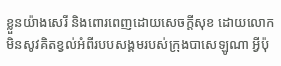ខ្លួនយ៉ាងសេរី និងពោរពេញដោយសេចក្តីសុខ ដោយលោកមិនសូវគិតខ្វល់អំពីរបបសង្គមរបស់ក្រុងបាសេឡូណា អ្វីប៉ុ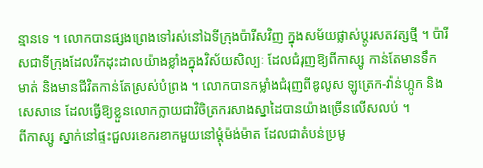ន្មានទេ ។ លោកបានផ្សងព្រេងទៅរស់នៅឯទីក្រុងប៉ារីសវិញ ក្នុងសម័យផ្លាស់ប្តូរសតវត្សថ្មី ។ ប៉ារីសជាទីក្រុងដែលរីកដុះដាលយ៉ាងខ្លាំងក្នុងវិស័យសិល្បៈ ដែលជំរុញឱ្យពីកាស្សូ កាន់តែមានទឹកមាត់ និងមានជីវិតកាន់តែស្រស់បំព្រង ។ លោកបានកម្លាំងជំរុញពីឌូលូស ឡូត្រេក-វ៉ាន់ហ្កូក និងសេសានេ ដែលធ្វើឱ្យខ្លួនលោកក្លាយជាវិចិត្រករសាងស្នាដៃបានយ៉ាងច្រើនលើសលប់ ។
ពីកាស្សូ ស្នាក់នៅផ្ទះជួលរខេករខាកមួយនៅម្តុំម៉ង់ម៉ាត ដែលជាតំបន់ប្រមូ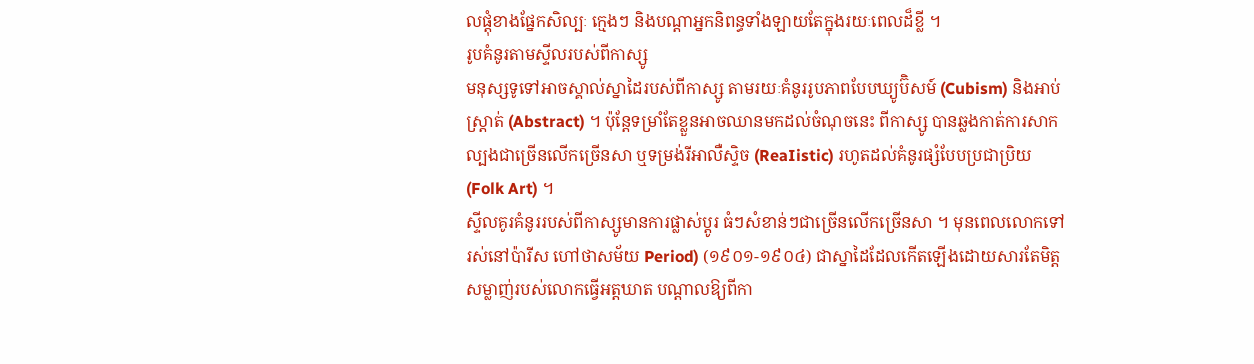លផ្តុំខាងផ្នែកសិល្បៈ ក្មេងៗ និងបណ្តាអ្នកនិពន្ធទាំងឡាយតែក្នុងរយៈពេលដ៏ខ្លី ។
រូបគំនូរតាមស្ទីលរបស់ពីកាស្សូ
មនុស្សទូទៅអាចស្គាល់ស្នាដៃរបស់ពីកាស្សូ តាមរយៈគំនូររូបភាពបែបឃ្យូប៊ិសម៍ (Cubism) និងអាប់ស្ត្រាត់ (Abstract) ។ ប៉ុន្តែទម្រាំតែខ្លួនអាចឈានមកដល់ចំណុចនេះ ពីកាស្សូ បានឆ្លងកាត់ការសាកល្បងជាច្រើនលើកច្រើនសា ឬទម្រង់រីអាលឺស្ទិច (ReaIistic) រហូតដល់គំនូរផ្សំបែបប្រជាប្រិយ (Folk Art) ។
ស្ទីលគូរគំនូររបស់ពីកាស្សូមានការផ្លាស់ប្តូរ ធំៗសំខាន់ៗជាច្រើនលើកច្រើនសា ។ មុនពេលលោកទៅរស់នៅប៉ារីស ហៅថាសម័យ Period) (១៩០១-១៩០៤) ជាស្នាដៃដែលកើតឡើងដោយសារតែមិត្តសម្លាញ់របស់លោកធ្វើអត្តឃាត បណ្តាលឱ្យពីកា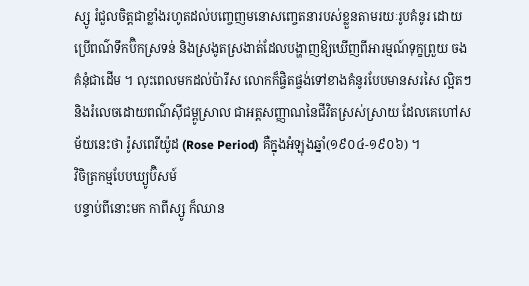ស្សូ រំជួលចិត្តជាខ្លាំងរហូតដល់បញ្ចេញមនោសញ្ចេតនារបស់ខ្លួនតាមរយៈរូបគំនូរ ដោយប្រើពណ៌ទឹកប៊ិកស្រទន់ និងស្រងូតស្រងាត់ដែលបង្ហាញឱ្យឃើញពីអារម្មណ៍ទុក្ខព្រួយ ចងគំនុំជាដើម ។ លុះពេលមកដល់ប៉ារីស លោកក៏ផ្ចិតផ្ចង់ទៅខាងគំនូរបែបមានសរសៃ ល្អិតៗ និងរំលេចដោយពណ៌ស៊ីជម្ពូស្រាល ជាអត្តសញ្ញាណនៃជីវិតស្រស់ស្រាយ ដែលគេហៅសម័យនេះថា រ៉ូសពេរីយ៉ូដ (Rose Period) គឺក្នុងអំឡុងឆ្នាំ(១៩០៤-១៩០៦) ។
វិចិត្រកម្មបែបឃ្យូប៊ិសម៍
បន្ទាប់ពីនោះមក កាពីស្សូ ក៏ឈាន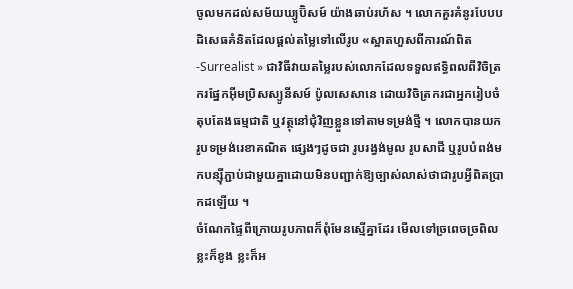ចូលមកដល់សម័យឃ្យូប៊ិសម៍ យ៉ាងឆាប់រហ័ស ។ លោកគួរគំនូរបែបបដិសេធគំនិតដែលផ្តល់តម្លៃទៅលើរូប «ស្អាតហួសពីការណ៍ពិត -Surrealist » ជាវិធីវាយតម្លៃរបស់លោកដែលទទួលឥទ្ធិពលពីវិចិត្រករផ្នែកអុីមប្រិសស្យូនីសម៍ ប៉ូលសេសានេ ដោយវិចិត្រករជាអ្នករៀបចំតុបតែងធម្មជាតិ ឬវត្ថុនៅជុំវិញខ្លួនទៅតាមទម្រង់ថ្មី ។ លោកបានយករូបទម្រង់រេខាគណិត ផ្សេងៗដូចជា រូបរង្វង់មូល រូបសាជី ឬរូបបំពង់មកបន្ស៊ីភ្ជាប់ជាមួយគ្នាដោយមិនបញ្ជាក់ឱ្យច្បាស់លាស់ថាជារូបអ្វីពិតប្រាកដឡើយ ។
ចំណែកផ្ទៃពីក្រោយរូបភាពក៏ពុំមែនស្មើគ្នាដែរ មើលទៅច្រពេចច្រពិល ខ្លះក៏ខូង ខ្លះក៏អ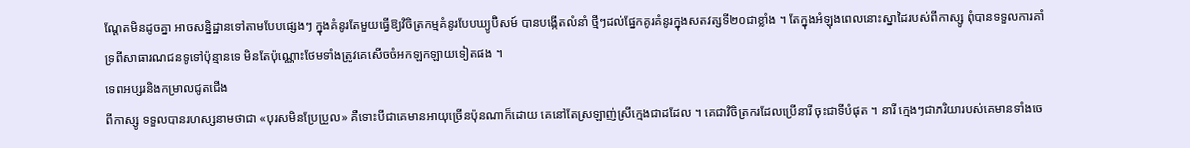ណ្តែតមិនដូចគ្នា អាចសន្និដ្ឋានទៅតាមបែបផ្សេងៗ ក្នុងគំនូរតែមួយធ្វើឱ្យវិចិត្រកម្មគំនូរបែបឃ្យូប៊ិសម៍ បានបង្កើតលំនាំ ថ្មីៗដល់ផ្នែកគូរគំនូរក្នុងសតវត្សទី២០ជាខ្លាំង ។ តែក្នុងអំឡុងពេលនោះស្នាដៃរបស់ពីកាស្សូ ពុំបានទទួលការគាំទ្រពីសាធារណជនទូទៅប៉ុន្មានទេ មិនតែប៉ុណ្ណោះថែមទាំងត្រូវគេសើចចំអកឡកឡាយទៀតផង ។
ទេពអប្សរនិងកម្រាលជូតជើង
ពីកាស្សូ ទទួលបានរហស្សនាមថាជា «បុរសមិនប្រែប្រួល» គឺទោះបីជាគេមានអាយុច្រើនប៉ុនណាក៏ដោយ គេនៅតែស្រឡាញ់ស្រីក្មេងជាដដែល ។ គេជាវិចិត្រករដែលប្រើនារី ចុះជាទីបំផុត ។ នារី ក្មេងៗជាភរិយារបស់គេមានទាំងចេ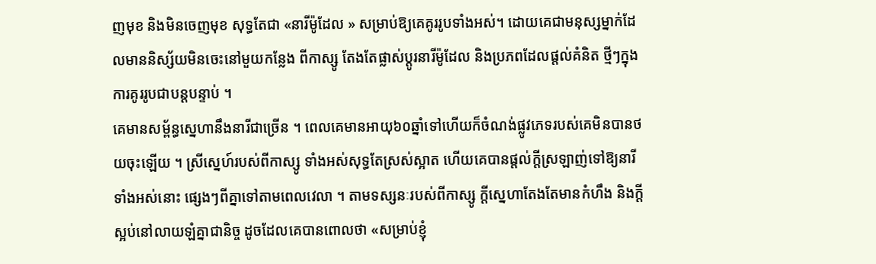ញមុខ និងមិនចេញមុខ សុទ្ធតែជា «នារីម៉ូដែល » សម្រាប់ឱ្យគេគូររូបទាំងអស់។ ដោយគេជាមនុស្សម្នាក់ដែលមាននិស្ស័យមិនចេះនៅមួយកន្លែង ពីកាស្សូ តែងតែផ្លាស់ប្តូរនារីម៉ូដែល និងប្រភពដែលផ្តល់គំនិត ថ្មីៗក្នុងការគូររូបជាបន្តបន្ទាប់ ។
គេមានសម្ព័ន្ធស្នេហានឹងនារីជាច្រើន ។ ពេលគេមានអាយុ៦០ឆ្នាំទៅហើយក៏ចំណង់ផ្លូវភេទរបស់គេមិនបានថយចុះឡើយ ។ ស្រីស្នេហ៍របស់ពីកាស្សូ ទាំងអស់សុទ្ធតែស្រស់ស្អាត ហើយគេបានផ្តល់ក្តីស្រឡាញ់ទៅឱ្យនារីទាំងអស់នោះ ផ្សេងៗពីគ្នាទៅតាមពេលវេលា ។ តាមទស្សនៈរបស់ពីកាស្សូ ក្តីស្នេហាតែងតែមានកំហឹង និងក្តីស្អប់នៅលាយឡំគ្នាជានិច្ច ដូចដែលគេបានពោលថា «សម្រាប់ខ្ញុំ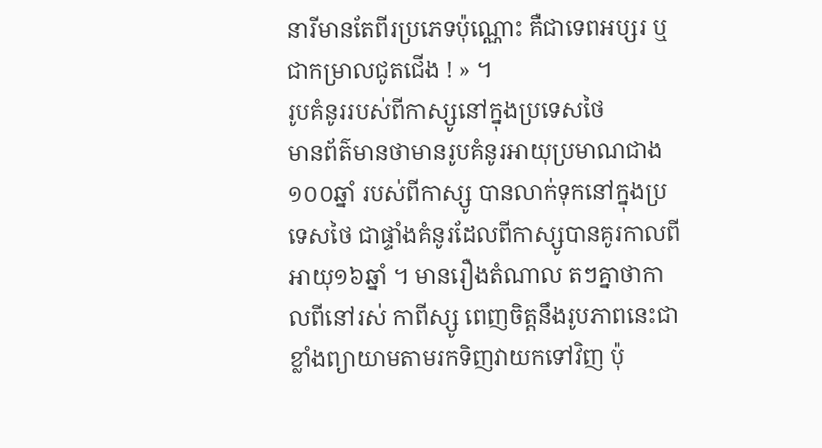នារីមានតែពីរប្រភេទប៉ុណ្ណោះ គឺជាទេពអប្សរ ឬជាកម្រាលជូតជើង ! » ។
រូបគំនូររបស់ពីកាស្សូនៅក្នុងប្រទេសថៃ
មានព័ត៌មានថាមានរូបគំនូរអាយុប្រមាណជាង១០០ឆ្នាំ របស់ពីកាស្សូ បានលាក់ទុកនៅក្នុងប្រទេសថៃ ជាផ្ទាំងគំនូរដែលពីកាស្សូបានគូរកាលពីអាយុ១៦ឆ្នាំ ។ មានរឿងតំណាល តៗគ្នាថាកាលពីនៅរស់ កាពីស្សូ ពេញចិត្តនឹងរូបភាពនេះជាខ្លាំងព្យាយាមតាមរកទិញវាយកទៅវិញ ប៉ុ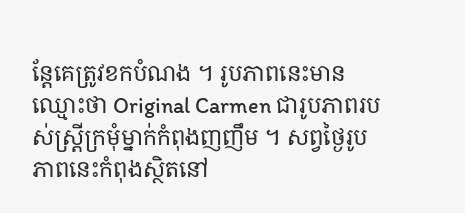ន្តែគេត្រូវខកបំណង ។ រូបភាពនេះមានឈ្មោះថា Original Carmen ជារូបភាពរបស់ស្ត្រីក្រមុំម្នាក់កំពុងញញឹម ។ សព្វថ្ងៃរូបភាពនេះកំពុងស្ថិតនៅ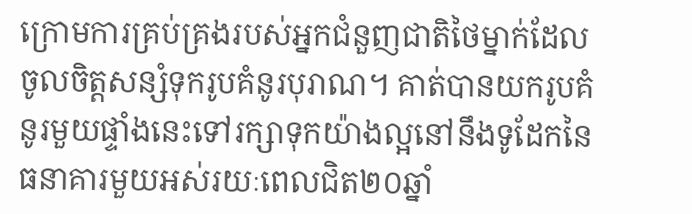ក្រោមការគ្រប់គ្រងរបស់អ្នកជំនួញជាតិថៃម្នាក់ដែលចូលចិត្តសន្សំទុករូបគំនូរបុរាណ។ គាត់បានយករូបគំនូរមួយផ្ទាំងនេះទៅរក្សាទុកយ៉ាងល្អនៅនឹងទូដែកនៃធនាគារមួយអស់រយៈពេលជិត២០ឆ្នាំ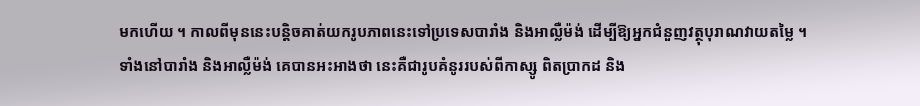មកហើយ ។ កាលពីមុននេះបន្តិចគាត់យករូបភាពនេះទៅប្រទេសបារាំង និងអាល្លឺម៉ង់ ដើម្បីឱ្យអ្នកជំនួញវត្ថុបុរាណវាយតម្លៃ ។ ទាំងនៅបារាំង និងអាល្លឺម៉ង់ គេបានអះអាងថា នេះគឺជារូបគំនូររបស់ពីកាស្សូ ពិតប្រាកដ និង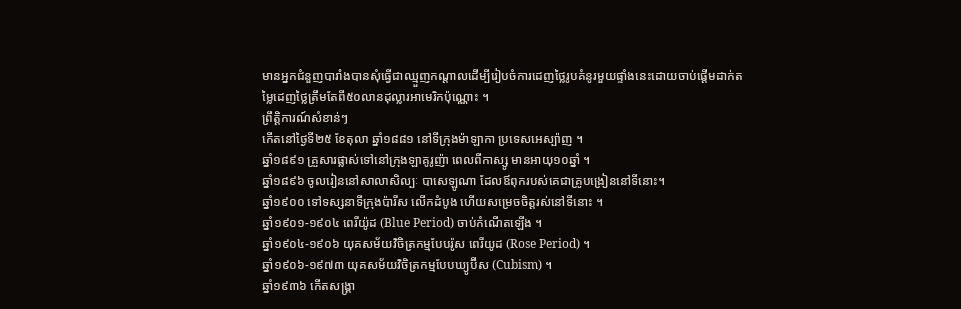មានអ្នកជំនួញបារាំងបានសុំធ្វើជាឈ្មួញកណ្តាលដើម្បីរៀបចំការដេញថ្លៃរូបគំនូរមួយផ្ទាំងនេះដោយចាប់ផ្តើមដាក់តម្លៃដេញថ្លៃត្រឹមតែពី៥០លានដុល្លារអាមេរិកប៉ុណ្ណោះ ។
ព្រឹត្តិការណ៍សំខាន់ៗ
កើតនៅថ្ងៃទី២៥ ខែតុលា ឆ្នាំ១៨៨១ នៅទីក្រុងម៉ាឡាកា ប្រទេសអេស្ប៉ាញ ។
ឆ្នាំ១៨៩១ គ្រួសារផ្លាស់ទៅនៅក្រុងឡាគូរូញ៉ា ពេលពីកាស្សូ មានអាយុ១០ឆ្នាំ ។
ឆ្នាំ១៨៩៦ ចូលរៀននៅសាលាសិល្បៈ បាសេឡូណា ដែលឪពុករបស់គេជាគ្រូបង្រៀននៅទីនោះ។
ឆ្នាំ១៩០០ ទៅទស្សនាទីក្រុងប៉ារីស លើកដំបូង ហើយសម្រេចចិត្តរស់នៅទីនោះ ។
ឆ្នាំ១៩០១-១៩០៤ ពេរីយ៉ូដ (Blue Period) ចាប់កំណើតឡើង ។
ឆ្នាំ១៩០៤-១៩០៦ យុគសម័យវិចិត្រកម្មបែបរ៉ូស ពេរីយូដ (Rose Period) ។
ឆ្នាំ១៩០៦-១៩៧៣ យុគសម័យវិចិត្រកម្មបែបឃ្យូប៊ីស (Cubism) ។
ឆ្នាំ១៩៣៦ កើតសង្គ្រា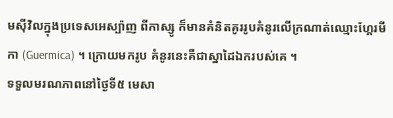មស៊ីវិលក្នុងប្រទេសអេស្ប៉ាញ ពីកាស្សូ ក៏មានគំនិតគូររូបគំនូរលើក្រណាត់ឈ្មោះហ្គែរមីកា (Guermica) ។ ក្រោយមករូប គំនូរនេះគឺជាស្នាដៃឯករបស់គេ ។
ទទួលមរណភាពនៅថ្ងៃទី៥ មេសា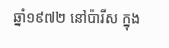ឆ្នាំ១៩៧២ នៅប៉ារីស ក្នុង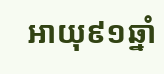អាយុ៩១ឆ្នាំ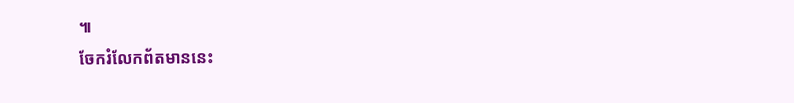៕
ចែករំលែកព័តមាននេះ